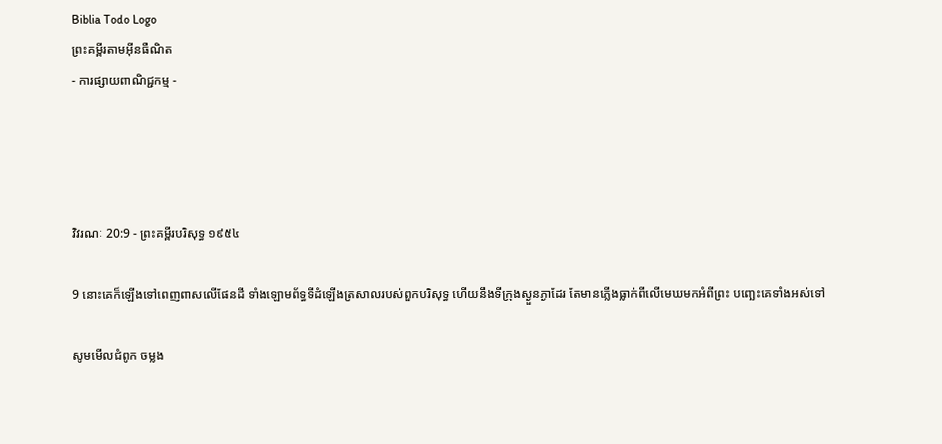Biblia Todo Logo
ព្រះគម្ពីរតាមអ៊ីនធឺណិត
- ការផ្សាយពាណិជ្ជកម្ម -




វិវរណៈ 20:9 - ព្រះគម្ពីរបរិសុទ្ធ ១៩៥៤

9 នោះគេក៏ឡើងទៅពេញ‌ពាសលើផែនដី ទាំងឡោម‌ព័ទ្ធទីដំឡើងត្រសាលរបស់ពួកបរិសុទ្ធ ហើយនឹងទីក្រុងស្ងួន‌ភ្ងាដែរ តែមានភ្លើងធ្លាក់ពីលើមេឃមកអំពីព្រះ បញ្ឆេះគេទាំងអស់ទៅ

សូមមើលជំពូក ចម្លង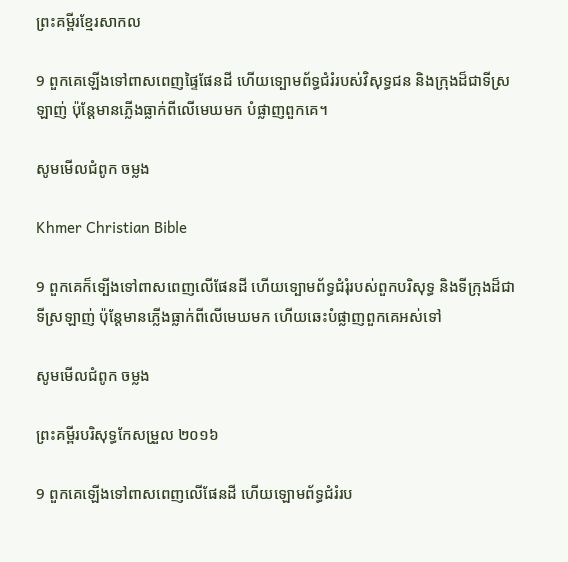ព្រះគម្ពីរខ្មែរសាកល

9 ពួកគេឡើងទៅពាសពេញផ្ទៃផែនដី ហើយទ្បោមព័ទ្ធជំរំរបស់វិសុទ្ធជន និងក្រុងដ៏ជាទីស្រឡាញ់ ប៉ុន្តែមានភ្លើងធ្លាក់ពីលើមេឃមក បំផ្លាញពួកគេ។

សូមមើលជំពូក ចម្លង

Khmer Christian Bible

9 ពួកគេក៏ទ្បើងទៅពាសពេញលើផែនដី ហើយទ្បោមព័ទ្ធជំរុំរបស់ពួកបរិសុទ្ធ និងទីក្រុងដ៏ជាទីស្រឡាញ់ ប៉ុន្ដែមានភ្លើងធ្លាក់ពីលើមេឃមក ហើយឆេះបំផ្លាញពួកគេអស់ទៅ

សូមមើលជំពូក ចម្លង

ព្រះគម្ពីរបរិសុទ្ធកែសម្រួល ២០១៦

9 ពួកគេឡើងទៅពាសពេញលើផែនដី ហើយឡោមព័ទ្ធជំរំរប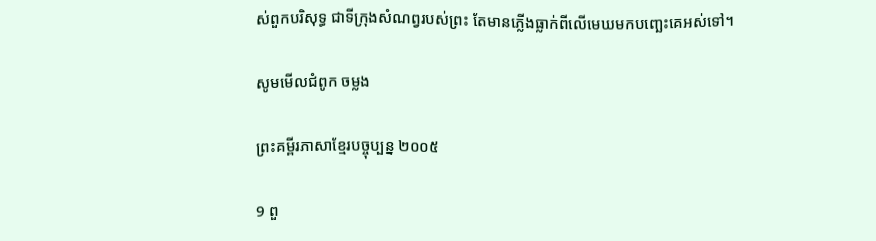ស់ពួកបរិសុទ្ធ ជាទីក្រុងសំណព្វរបស់ព្រះ តែមានភ្លើងធ្លាក់ពីលើមេឃមកបញ្ឆេះគេអស់ទៅ។

សូមមើលជំពូក ចម្លង

ព្រះគម្ពីរភាសាខ្មែរបច្ចុប្បន្ន ២០០៥

9 ពួ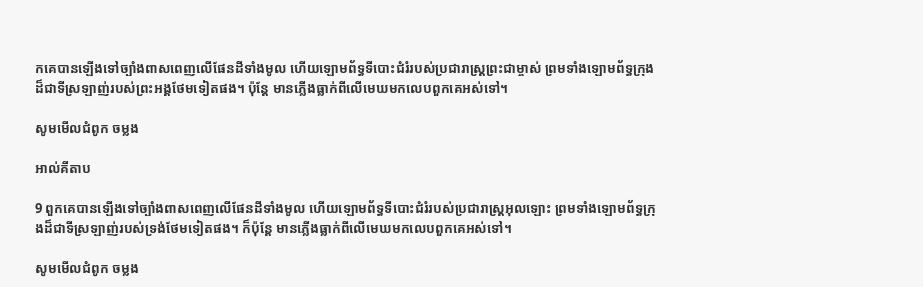កគេបានឡើងទៅច្បាំងពាស‌ពេញលើផែនដីទាំងមូល ហើយឡោម‌ព័ទ្ធទីបោះជំរំរបស់ប្រជា‌រាស្ដ្រព្រះ‌ជា‌ម្ចាស់ ព្រមទាំងឡោម‌ព័ទ្ធក្រុងដ៏ជាទីស្រឡាញ់របស់ព្រះអង្គថែមទៀតផង។ ប៉ុន្តែ មានភ្លើងធ្លាក់ពីលើមេឃមកលេបពួកគេអស់ទៅ។

សូមមើលជំពូក ចម្លង

អាល់គីតាប

9 ពួកគេបានឡើងទៅច្បាំងពាស‌ពេញលើផែនដីទាំងមូល ហើយឡោម‌ព័ទ្ធទីបោះជំរំរបស់ប្រជា‌រាស្ដ្រអុលឡោះ ព្រមទាំងឡោម‌ព័ទ្ធក្រុងដ៏ជាទីស្រឡាញ់របស់ទ្រង់ថែមទៀតផង។ ក៏ប៉ុន្ដែ មានភ្លើងធ្លាក់ពីលើមេឃមកលេបពួកគេអស់ទៅ។

សូមមើលជំពូក ចម្លង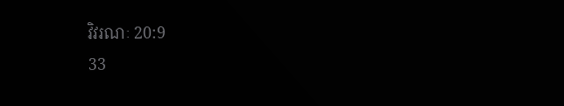វិវរណៈ 20:9
33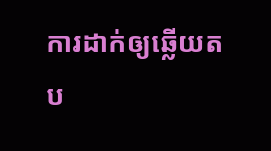ការដាក់ឲ្យឆ្លើយតប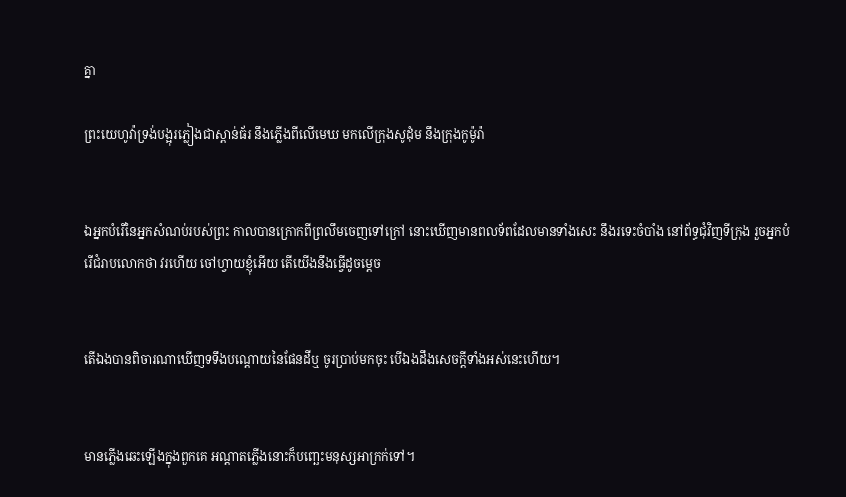គ្នា

ព្រះ‌យេហូវ៉ាទ្រង់បង្អុរភ្លៀងជាស្ពាន់‌ធ័រ នឹងភ្លើងពីលើមេឃ មកលើក្រុងសូដុំម នឹងក្រុងកូម៉ូរ៉ា


ឯអ្នកបំរើនៃអ្នកសំណប់របស់ព្រះ កាលបានក្រោកពីព្រលឹមចេញទៅក្រៅ នោះឃើញមានពល‌ទ័ពដែលមានទាំងសេះ នឹងរទេះចំបាំង នៅព័ទ្ធជុំវិញទីក្រុង រួចអ្នកបំរើជំរាបលោកថា វរ‌ហើយ ចៅហ្វាយខ្ញុំអើយ តើយើងនឹងធ្វើដូចម្តេច


តើឯងបានពិចារណាឃើញទទឹងបណ្តោយនៃផែនដីឬ ចូរប្រាប់មកចុះ បើឯងដឹងសេចក្ដីទាំងអស់នេះហើយ។


មានភ្លើងឆេះឡើងក្នុងពួកគេ អណ្តាតភ្លើងនោះក៏បញ្ឆេះមនុស្សអាក្រក់ទៅ។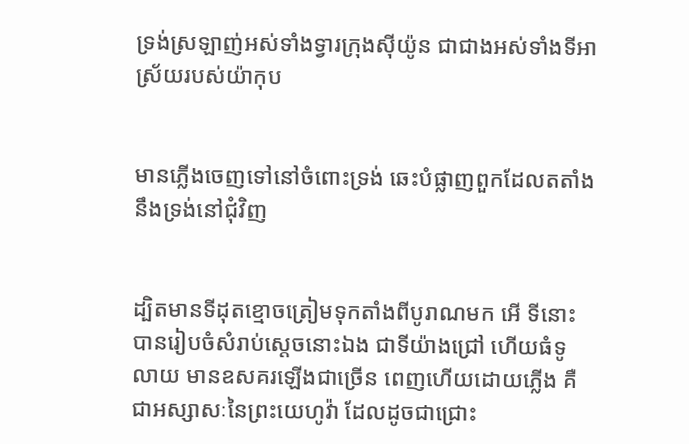ទ្រង់ស្រឡាញ់អស់ទាំងទ្វារក្រុងស៊ីយ៉ូន ជាជាងអស់ទាំងទីអាស្រ័យរបស់យ៉ាកុប


មានភ្លើងចេញទៅនៅចំពោះទ្រង់ ឆេះបំផ្លាញពួកដែលតតាំងនឹងទ្រង់នៅជុំវិញ


ដ្បិតមានទីដុតខ្មោចត្រៀមទុកតាំងពីបូរាណមក អើ ទីនោះបានរៀបចំសំរាប់ស្តេចនោះឯង ជាទីយ៉ាងជ្រៅ ហើយធំទូលាយ មានឧសគរឡើងជាច្រើន ពេញហើយដោយភ្លើង គឺជាអស្សាសៈនៃព្រះ‌យេហូវ៉ា ដែលដូចជាជ្រោះ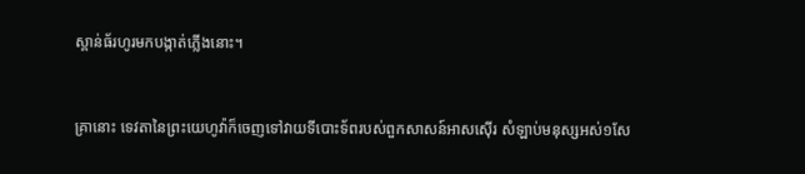ស្ពាន់‌ធ័រហូរមកបង្កាត់ភ្លើងនោះ។


គ្រានោះ ទេវតានៃព្រះ‌យេហូវ៉ាក៏ចេញទៅវាយទីបោះទ័ពរបស់ពួកសាសន៍អាសស៊ើរ សំឡាប់មនុស្សអស់១សែ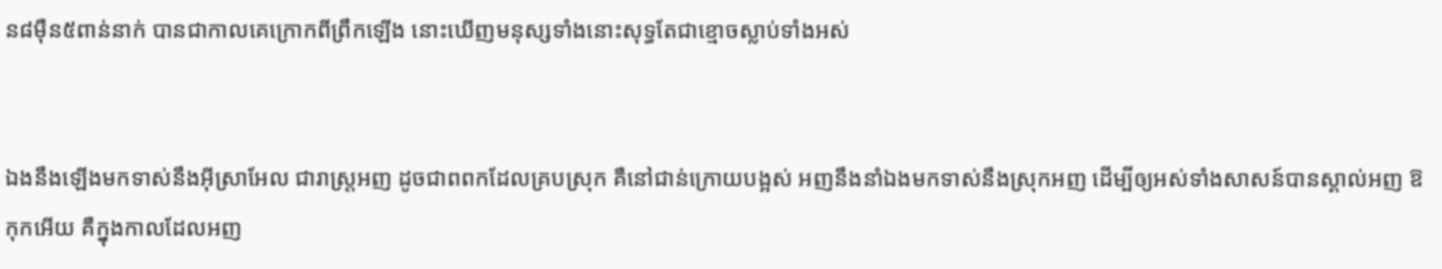ន៨ម៉ឺន៥ពាន់នាក់ បានជាកាលគេក្រោកពីព្រឹកឡើង នោះឃើញមនុស្សទាំងនោះសុទ្ធតែជាខ្មោចស្លាប់ទាំងអស់


ឯងនឹងឡើងមកទាស់នឹងអ៊ីស្រាអែល ជារាស្ត្រអញ ដូចជាពពកដែលគ្របស្រុក គឺនៅជាន់ក្រោយបង្អស់ អញនឹងនាំឯងមកទាស់នឹងស្រុកអញ ដើម្បីឲ្យអស់ទាំងសាសន៍បានស្គាល់អញ ឱកុកអើយ គឺក្នុងកាលដែលអញ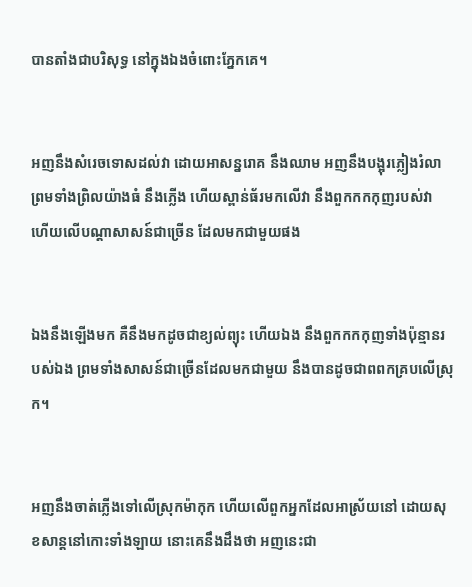បានតាំងជាបរិសុទ្ធ នៅក្នុងឯងចំពោះភ្នែកគេ។


អញនឹងសំរេចទោសដល់វា ដោយអាសន្ន‌រោគ នឹងឈាម អញនឹងបង្អុរភ្លៀងរំលា ព្រមទាំងព្រិលយ៉ាងធំ នឹងភ្លើង ហើយស្ពាន់‌ធ័រមកលើវា នឹងពួកកក‌កុញរបស់វា ហើយលើបណ្តាសាសន៍ជាច្រើន ដែលមកជាមួយផង


ឯងនឹងឡើងមក គឺនឹងមកដូចជាខ្យល់ព្យុះ ហើយឯង នឹងពួកកក‌កុញទាំងប៉ុន្មានរបស់ឯង ព្រមទាំងសាសន៍ជាច្រើនដែលមកជាមួយ នឹងបានដូចជាពពកគ្របលើស្រុក។


អញនឹងចាត់ភ្លើងទៅលើស្រុកម៉ាកុក ហើយលើពួកអ្នកដែលអាស្រ័យនៅ ដោយសុខ‌សាន្តនៅកោះទាំង‌ឡាយ នោះគេនឹងដឹងថា អញនេះជា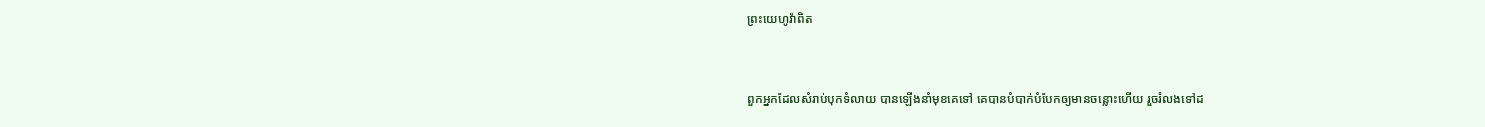ព្រះ‌យេហូវ៉ាពិត


ពួកអ្នកដែលសំរាប់បុកទំលាយ បានឡើងនាំមុខគេទៅ គេបានបំបាក់បំបែកឲ្យមានចន្លោះហើយ រួចរំលងទៅដ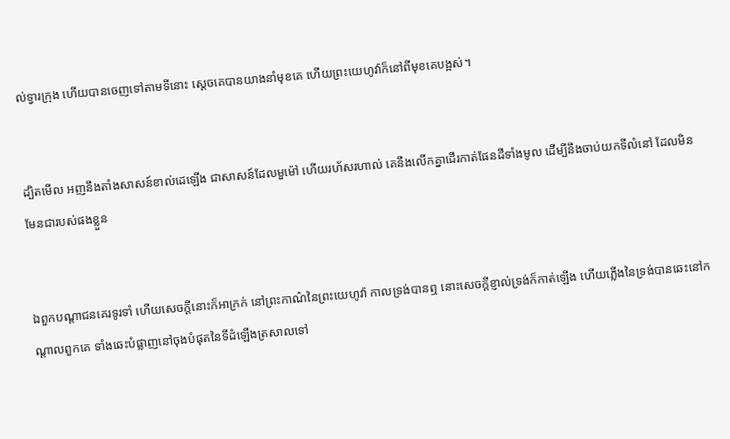ល់ទ្វារក្រុង ហើយបានចេញទៅតាមទីនោះ ស្តេចគេបានយាងនាំមុខគេ ហើយព្រះ‌យេហូវ៉ាក៏នៅពីមុខគេបង្អស់។


ដ្បិតមើល អញនឹងតាំងសាសន៍ខាល់ដេឡើង ជាសាសន៍ដែលមួម៉ៅ ហើយរហ័ស‌រហាល់ គេនឹងលើកគ្នាដើរកាត់ផែនដីទាំងមូល ដើម្បីនឹងចាប់យកទីលំនៅ ដែលមិនមែនជារបស់ផងខ្លួន


ឯពួកបណ្តាជនគេរទូ‌រទាំ ហើយសេចក្ដីនោះក៏អាក្រក់ នៅព្រះ‌កាណ៌នៃព្រះ‌យេហូវ៉ា កាលទ្រង់បានឮ នោះសេចក្ដីខ្ញាល់ទ្រង់ក៏កាត់ឡើង ហើយភ្លើងនៃទ្រង់បានឆេះនៅកណ្តាលពួកគេ ទាំងឆេះបំផ្លាញនៅចុងបំផុតនៃទីដំឡើងត្រសាលទៅ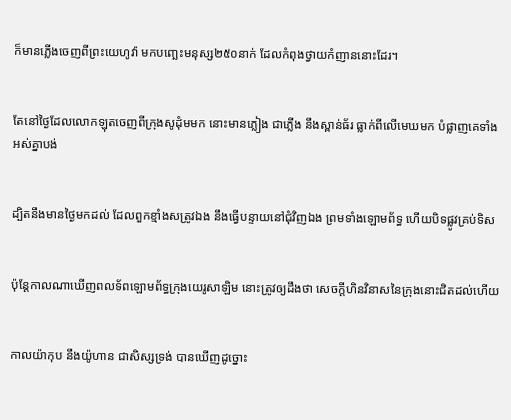ក៏មានភ្លើងចេញពីព្រះ‌យេហូវ៉ា មកបញ្ឆេះមនុស្ស២៥០នាក់ ដែលកំពុងថ្វាយកំញាននោះដែរ។


តែនៅថ្ងៃដែលលោកឡុតចេញពីក្រុងសូដុំមមក នោះមានភ្លៀង ជាភ្លើង នឹងស្ពាន់‌ធ័រ ធ្លាក់ពីលើមេឃមក បំផ្លាញគេទាំងអស់គ្នាបង់


ដ្បិតនឹងមានថ្ងៃមកដល់ ដែលពួកខ្មាំងសត្រូវឯង នឹងធ្វើបន្ទាយនៅជុំ‌វិញឯង ព្រមទាំងឡោម‌ព័ទ្ធ ហើយបិទផ្លូវគ្រប់ទិស


ប៉ុន្តែកាលណាឃើញពលទ័ពឡោម‌ព័ទ្ធក្រុងយេរូ‌សាឡិម នោះត្រូវឲ្យដឹងថា សេចក្ដីហិន‌វិនាសនៃក្រុងនោះជិតដល់ហើយ


កាលយ៉ាកុប នឹងយ៉ូហាន ជាសិស្សទ្រង់ បានឃើញដូច្នោះ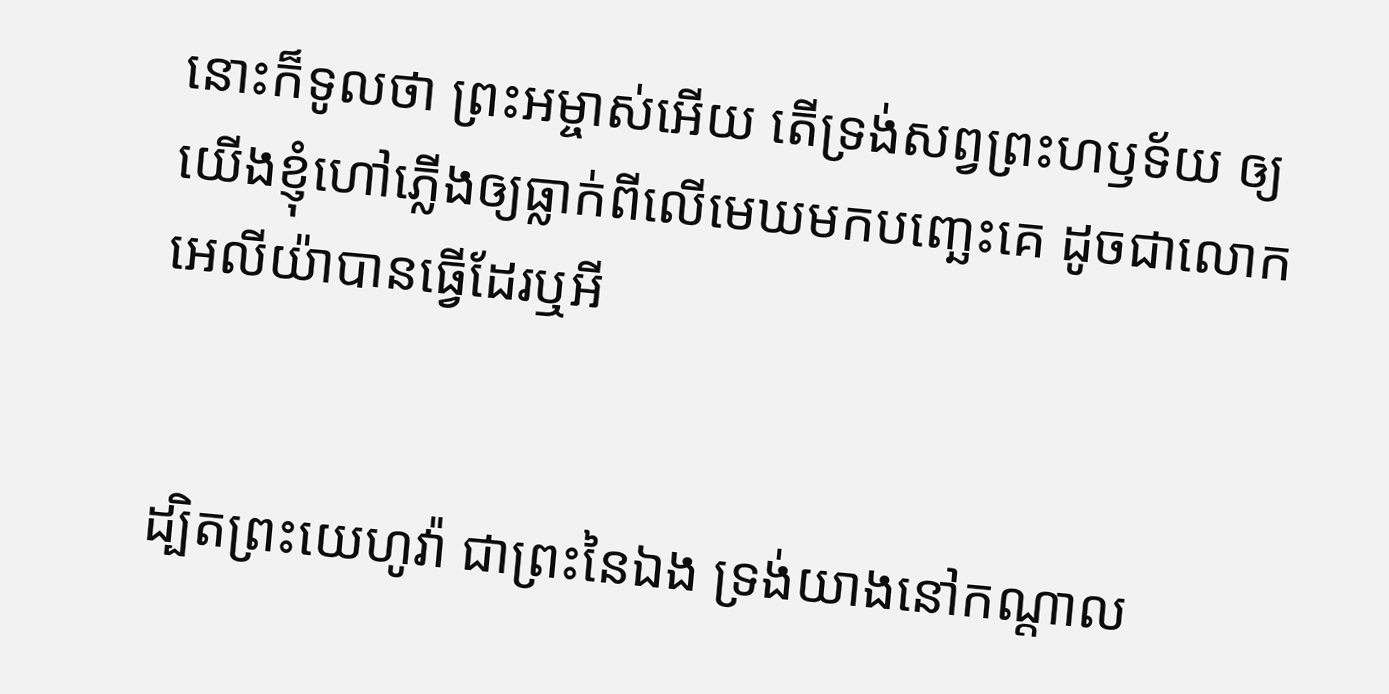នោះក៏ទូលថា ព្រះ‌អម្ចាស់អើយ តើទ្រង់សព្វព្រះ‌ហឫទ័យ ឲ្យយើងខ្ញុំហៅភ្លើងឲ្យធ្លាក់ពីលើមេឃមកបញ្ឆេះគេ ដូចជាលោកអេលីយ៉ាបានធ្វើដែរឬអី


ដ្បិតព្រះ‌យេហូវ៉ា ជាព្រះនៃឯង ទ្រង់យាងនៅកណ្តាល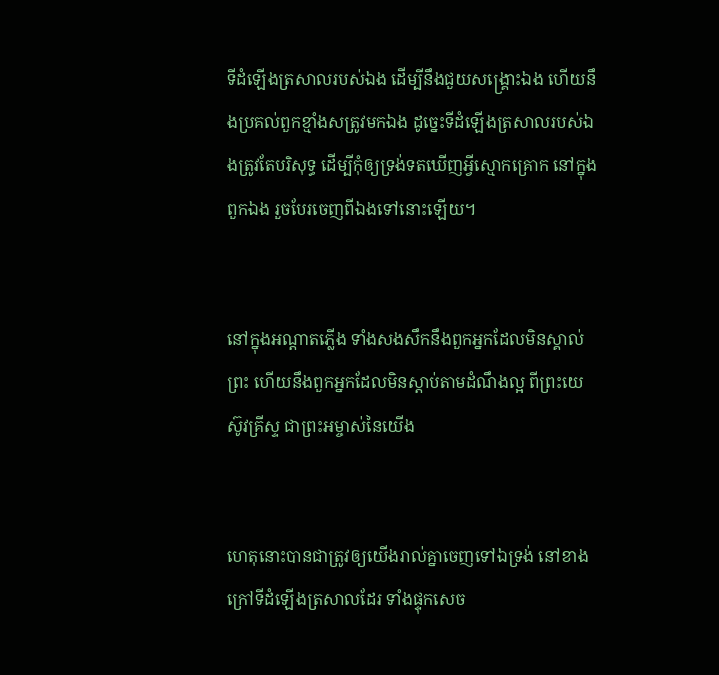ទីដំឡើងត្រសាលរបស់ឯង ដើម្បីនឹងជួយសង្គ្រោះឯង ហើយនឹងប្រគល់ពួកខ្មាំងសត្រូវមកឯង ដូច្នេះទីដំឡើងត្រសាលរបស់ឯងត្រូវតែបរិសុទ្ធ ដើម្បីកុំឲ្យទ្រង់ទតឃើញអ្វីស្មោក‌គ្រោក នៅក្នុងពួកឯង រួចបែរចេញពីឯងទៅនោះឡើយ។


នៅក្នុងអណ្តាតភ្លើង ទាំងសង‌សឹកនឹងពួកអ្នកដែលមិនស្គាល់ព្រះ ហើយនឹងពួកអ្នកដែលមិនស្តាប់តាមដំណឹងល្អ ពីព្រះ‌យេស៊ូវគ្រីស្ទ ជាព្រះ‌អម្ចាស់នៃយើង


ហេតុនោះបានជាត្រូវឲ្យយើងរាល់គ្នាចេញទៅឯទ្រង់ នៅខាងក្រៅទីដំឡើងត្រសាលដែរ ទាំងផ្ទុកសេច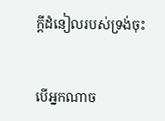ក្ដីដំនៀលរបស់ទ្រង់ចុះ


បើអ្នកណាច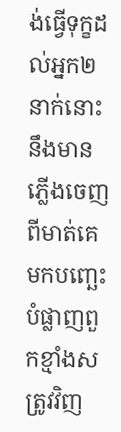ង់ធ្វើទុក្ខដល់អ្នក២នាក់នោះ នឹងមានភ្លើងចេញពីមាត់គេ មកបញ្ឆេះបំផ្លាញពួកខ្មាំងសត្រូវវិញ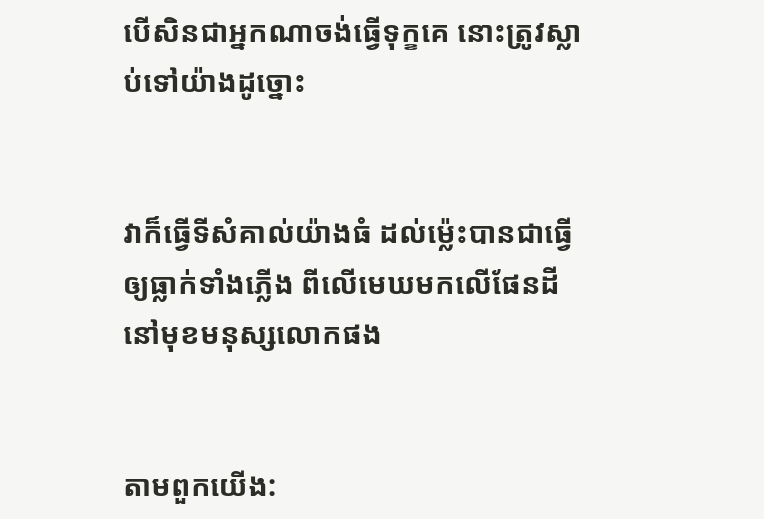បើសិនជាអ្នកណាចង់ធ្វើទុក្ខគេ នោះត្រូវស្លាប់ទៅយ៉ាងដូច្នោះ


វាក៏ធ្វើទីសំគាល់យ៉ាងធំ ដល់ម៉្លេះបានជាធ្វើឲ្យធ្លាក់ទាំងភ្លើង ពីលើមេឃមកលើផែនដី នៅមុខមនុស្សលោកផង


តាមពួកយើង: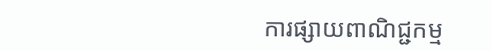ការផ្សាយពាណិជ្ជកម្ម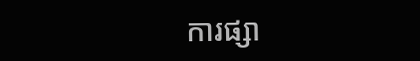ការផ្សា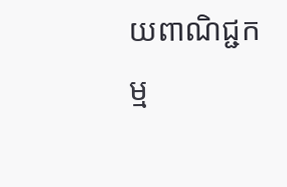យពាណិជ្ជកម្ម